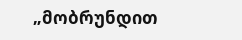„მობრუნდით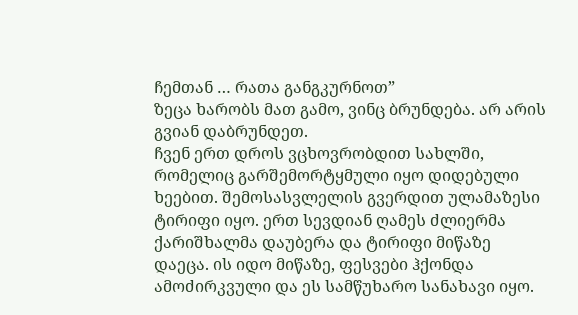ჩემთან … რათა განგკურნოთ”
ზეცა ხარობს მათ გამო, ვინც ბრუნდება. არ არის გვიან დაბრუნდეთ.
ჩვენ ერთ დროს ვცხოვრობდით სახლში, რომელიც გარშემორტყმული იყო დიდებული ხეებით. შემოსასვლელის გვერდით ულამაზესი ტირიფი იყო. ერთ სევდიან ღამეს ძლიერმა ქარიშხალმა დაუბერა და ტირიფი მიწაზე დაეცა. ის იდო მიწაზე, ფესვები ჰქონდა ამოძირკვული და ეს სამწუხარო სანახავი იყო.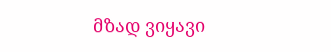მზად ვიყავი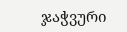ჯაჭვური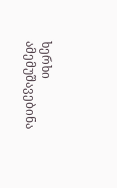ხერხი ამემუშავებინა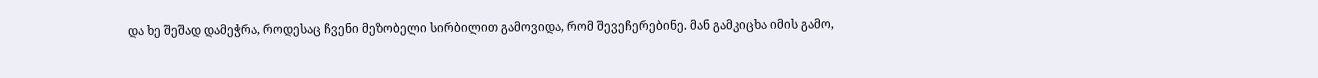და ხე შეშად დამეჭრა, როდესაც ჩვენი მეზობელი სირბილით გამოვიდა, რომ შევეჩერებინე. მან გამკიცხა იმის გამო,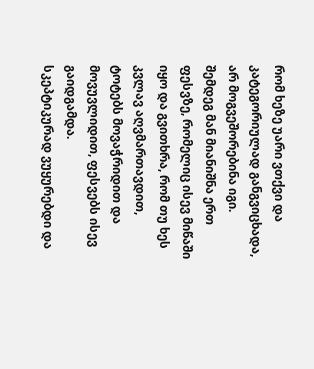რომ ხეზე უარი ვთქვი და კატეგორიულად განგვიცხადა, არ მოგვეშორებინა იგი. შემდეგ მან მიანიშნა ერთ ფესვზე, რომელიც ისევ მიწაში იყო და გვითხრა, რომ თუ ხეს კვლავ აღვმართავდით, ტოტებს მოვაჭრიდით და მოვუვლიდით, ფესვებს ისევ გაიდგამდა.
სკეპტიკურად ვუყურებდი და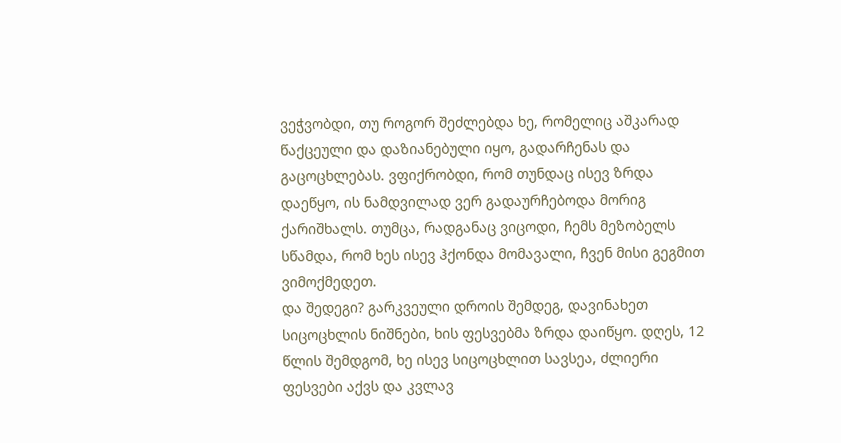ვეჭვობდი, თუ როგორ შეძლებდა ხე, რომელიც აშკარად წაქცეული და დაზიანებული იყო, გადარჩენას და გაცოცხლებას. ვფიქრობდი, რომ თუნდაც ისევ ზრდა დაეწყო, ის ნამდვილად ვერ გადაურჩებოდა მორიგ ქარიშხალს. თუმცა, რადგანაც ვიცოდი, ჩემს მეზობელს სწამდა, რომ ხეს ისევ ჰქონდა მომავალი, ჩვენ მისი გეგმით ვიმოქმედეთ.
და შედეგი? გარკვეული დროის შემდეგ, დავინახეთ სიცოცხლის ნიშნები, ხის ფესვებმა ზრდა დაიწყო. დღეს, 12 წლის შემდგომ, ხე ისევ სიცოცხლით სავსეა, ძლიერი ფესვები აქვს და კვლავ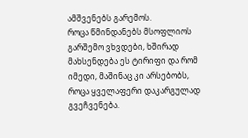ამშვენებს გარემოს.
როცა წმინდანებს მსოფლიოს გარშემო ვხვდები, ხშირად მახსენდება ეს ტირიფი და რომ იმედი, მაშინაც კი არსებობს, როცა ყველაფერი დაკარგულად გვეჩვენება.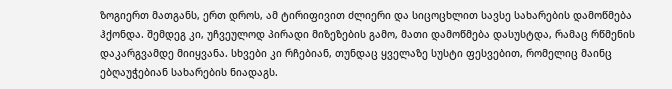ზოგიერთ მათგანს, ერთ დროს, ამ ტირიფივით ძლიერი და სიცოცხლით სავსე სახარების დამოწმება ჰქონდა. შემდეგ კი, უჩვეულოდ პირადი მიზეზების გამო, მათი დამოწმება დასუსტდა, რამაც რწმენის დაკარგვამდე მიიყვანა. სხვები კი რჩებიან, თუნდაც ყველაზე სუსტი ფესვებით, რომელიც მაინც ებღაუჭებიან სახარების ნიადაგს.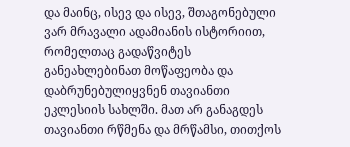და მაინც, ისევ და ისევ, შთაგონებული ვარ მრავალი ადამიანის ისტორიით, რომელთაც გადაწვიტეს განეახლებინათ მოწაფეობა და დაბრუნებულიყვნენ თავიანთი ეკლესიის სახლში. მათ არ განაგდეს თავიანთი რწმენა და მრწამსი, თითქოს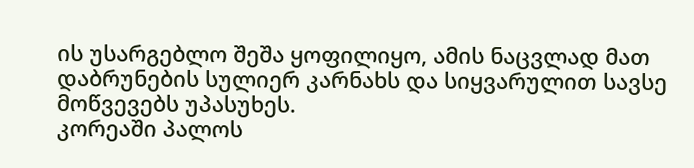ის უსარგებლო შეშა ყოფილიყო, ამის ნაცვლად მათ დაბრუნების სულიერ კარნახს და სიყვარულით სავსე მოწვევებს უპასუხეს.
კორეაში პალოს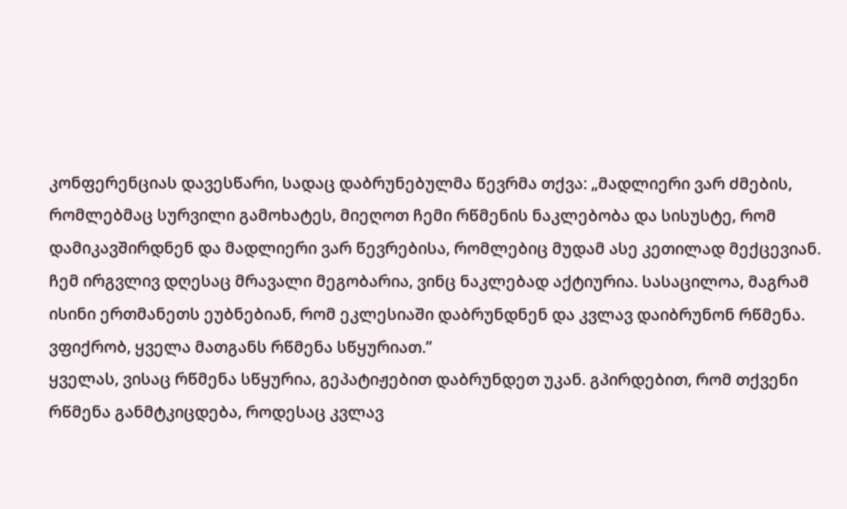კონფერენციას დავესწარი, სადაც დაბრუნებულმა წევრმა თქვა: „მადლიერი ვარ ძმების, რომლებმაც სურვილი გამოხატეს, მიეღოთ ჩემი რწმენის ნაკლებობა და სისუსტე, რომ დამიკავშირდნენ და მადლიერი ვარ წევრებისა, რომლებიც მუდამ ასე კეთილად მექცევიან. ჩემ ირგვლივ დღესაც მრავალი მეგობარია, ვინც ნაკლებად აქტიურია. სასაცილოა, მაგრამ ისინი ერთმანეთს ეუბნებიან, რომ ეკლესიაში დაბრუნდნენ და კვლავ დაიბრუნონ რწმენა. ვფიქრობ, ყველა მათგანს რწმენა სწყურიათ.”
ყველას, ვისაც რწმენა სწყურია, გეპატიჟებით დაბრუნდეთ უკან. გპირდებით, რომ თქვენი რწმენა განმტკიცდება, როდესაც კვლავ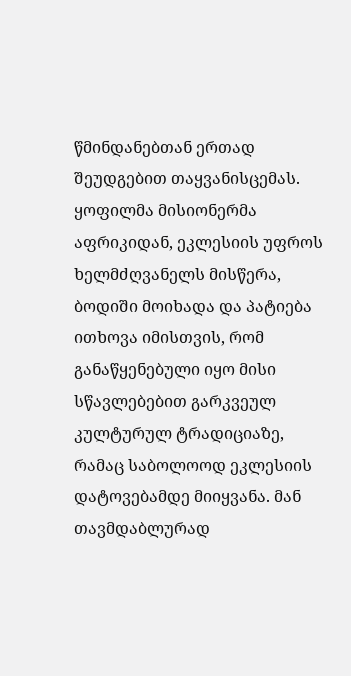წმინდანებთან ერთად შეუდგებით თაყვანისცემას.
ყოფილმა მისიონერმა აფრიკიდან, ეკლესიის უფროს ხელმძღვანელს მისწერა, ბოდიში მოიხადა და პატიება ითხოვა იმისთვის, რომ განაწყენებული იყო მისი სწავლებებით გარკვეულ კულტურულ ტრადიციაზე, რამაც საბოლოოდ ეკლესიის დატოვებამდე მიიყვანა. მან თავმდაბლურად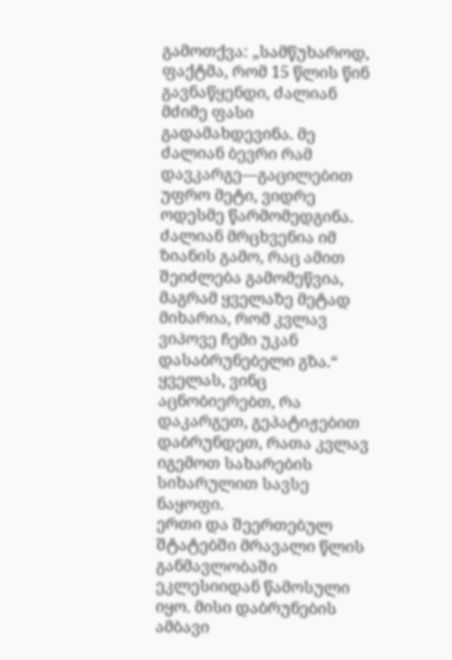გამოთქვა: „სამწუხაროდ, ფაქტმა, რომ 15 წლის წინ გავნაწყენდი, ძალიან მძიმე ფასი გადამახდევინა. მე ძალიან ბევრი რამ დავკარგე—გაცილებით უფრო მეტი, ვიდრე ოდესმე წარმომედგინა. ძალიან მრცხვენია იმ ზიანის გამო, რაც ამით შეიძლება გამომეწვია, მაგრამ ყველაზე მეტად მიხარია, რომ კვლავ ვიპოვე ჩემი უკან დასაბრუნებელი გზა.“
ყველას, ვინც აცნობიერებთ, რა დაკარგეთ, გეპატიჟებით დაბრუნდეთ, რათა კვლავ იგემოთ სახარების სიხარულით სავსე ნაყოფი.
ერთი და შეერთებულ შტატებში მრავალი წლის განმავლობაში ეკლესიიდან წამოსული იყო. მისი დაბრუნების ამბავი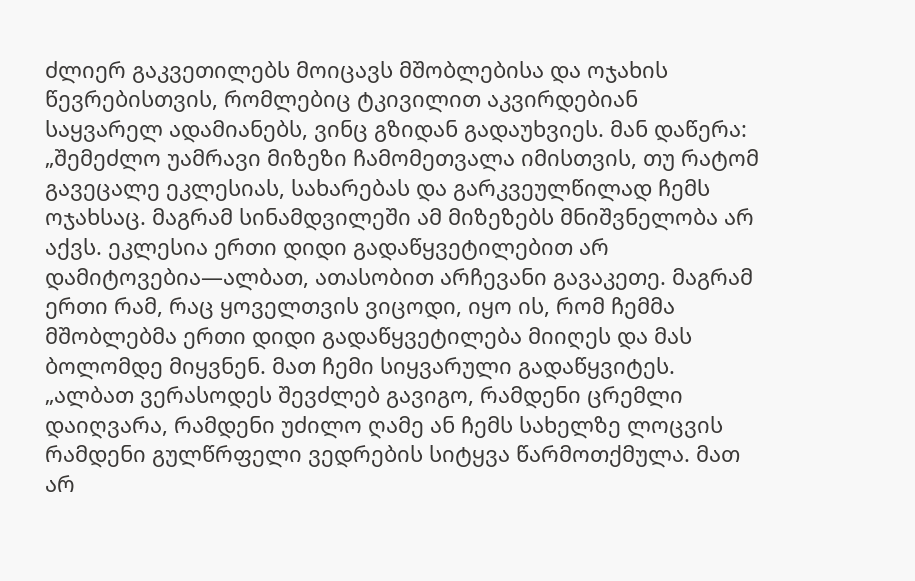ძლიერ გაკვეთილებს მოიცავს მშობლებისა და ოჯახის წევრებისთვის, რომლებიც ტკივილით აკვირდებიან საყვარელ ადამიანებს, ვინც გზიდან გადაუხვიეს. მან დაწერა:
„შემეძლო უამრავი მიზეზი ჩამომეთვალა იმისთვის, თუ რატომ გავეცალე ეკლესიას, სახარებას და გარკვეულწილად ჩემს ოჯახსაც. მაგრამ სინამდვილეში ამ მიზეზებს მნიშვნელობა არ აქვს. ეკლესია ერთი დიდი გადაწყვეტილებით არ დამიტოვებია—ალბათ, ათასობით არჩევანი გავაკეთე. მაგრამ ერთი რამ, რაც ყოველთვის ვიცოდი, იყო ის, რომ ჩემმა მშობლებმა ერთი დიდი გადაწყვეტილება მიიღეს და მას ბოლომდე მიყვნენ. მათ ჩემი სიყვარული გადაწყვიტეს.
„ალბათ ვერასოდეს შევძლებ გავიგო, რამდენი ცრემლი დაიღვარა, რამდენი უძილო ღამე ან ჩემს სახელზე ლოცვის რამდენი გულწრფელი ვედრების სიტყვა წარმოთქმულა. მათ არ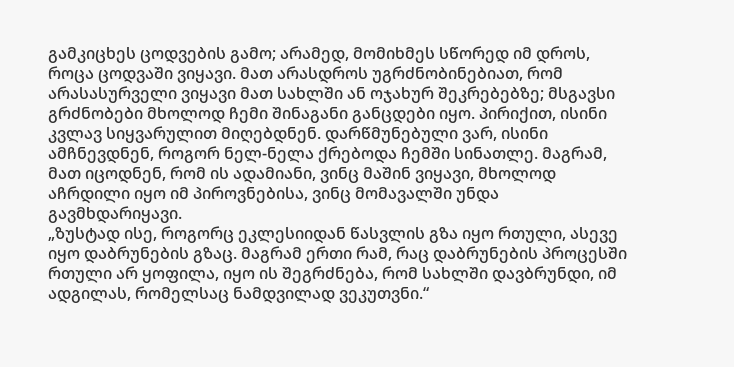გამკიცხეს ცოდვების გამო; არამედ, მომიხმეს სწორედ იმ დროს, როცა ცოდვაში ვიყავი. მათ არასდროს უგრძნობინებიათ, რომ არასასურველი ვიყავი მათ სახლში ან ოჯახურ შეკრებებზე; მსგავსი გრძნობები მხოლოდ ჩემი შინაგანი განცდები იყო. პირიქით, ისინი კვლავ სიყვარულით მიღებდნენ. დარწმუნებული ვარ, ისინი ამჩნევდნენ, როგორ ნელ-ნელა ქრებოდა ჩემში სინათლე. მაგრამ, მათ იცოდნენ, რომ ის ადამიანი, ვინც მაშინ ვიყავი, მხოლოდ აჩრდილი იყო იმ პიროვნებისა, ვინც მომავალში უნდა გავმხდარიყავი.
„ზუსტად ისე, როგორც ეკლესიიდან წასვლის გზა იყო რთული, ასევე იყო დაბრუნების გზაც. მაგრამ ერთი რამ, რაც დაბრუნების პროცესში რთული არ ყოფილა, იყო ის შეგრძნება, რომ სახლში დავბრუნდი, იმ ადგილას, რომელსაც ნამდვილად ვეკუთვნი.“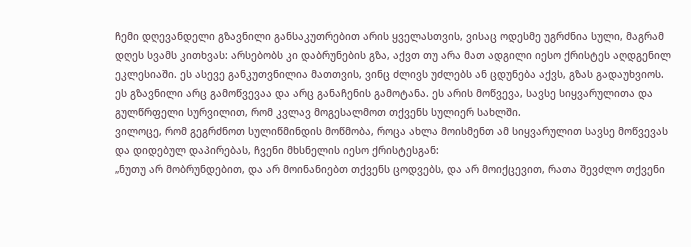ჩემი დღევანდელი გზავნილი განსაკუთრებით არის ყველასთვის, ვისაც ოდესმე უგრძნია სული, მაგრამ დღეს სვამს კითხვას: არსებობს კი დაბრუნების გზა, აქვთ თუ არა მათ ადგილი იესო ქრისტეს აღდგენილ ეკლესიაში. ეს ასევე განკუთვნილია მათთვის, ვინც ძლივს უძლებს ან ცდუნება აქვს, გზას გადაუხვიოს.
ეს გზავნილი არც გამოწვევაა და არც განაჩენის გამოტანა. ეს არის მოწვევა, სავსე სიყვარულითა და გულწრფელი სურვილით, რომ კვლავ მოგესალმოთ თქვენს სულიერ სახლში.
ვილოცე, რომ გეგრძნოთ სულიწმინდის მოწმობა, როცა ახლა მოისმენთ ამ სიყვარულით სავსე მოწვევას და დიდებულ დაპირებას, ჩვენი მხსნელის იესო ქრისტესგან:
„ნუთუ არ მობრუნდებით, და არ მოინანიებთ თქვენს ცოდვებს, და არ მოიქცევით, რათა შევძლო თქვენი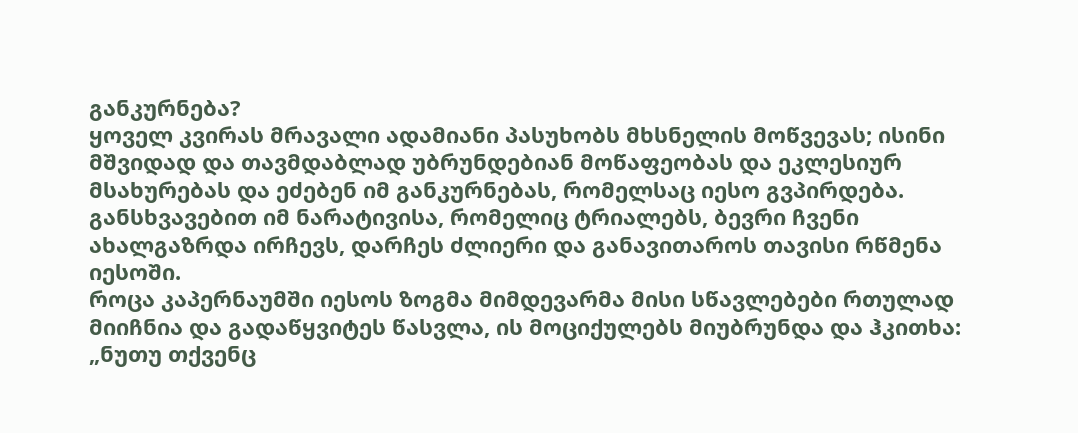განკურნება?
ყოველ კვირას მრავალი ადამიანი პასუხობს მხსნელის მოწვევას; ისინი მშვიდად და თავმდაბლად უბრუნდებიან მოწაფეობას და ეკლესიურ მსახურებას და ეძებენ იმ განკურნებას, რომელსაც იესო გვპირდება. განსხვავებით იმ ნარატივისა, რომელიც ტრიალებს, ბევრი ჩვენი ახალგაზრდა ირჩევს, დარჩეს ძლიერი და განავითაროს თავისი რწმენა იესოში.
როცა კაპერნაუმში იესოს ზოგმა მიმდევარმა მისი სწავლებები რთულად მიიჩნია და გადაწყვიტეს წასვლა, ის მოციქულებს მიუბრუნდა და ჰკითხა: „ნუთუ თქვენც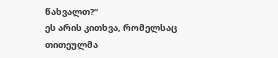წახვალთ?“
ეს არის კითხვა, რომელსაც თითეულმა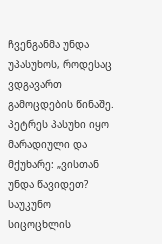ჩვენგანმა უნდა უპასუხოს, როდესაც ვდგავართ გამოცდების წინაშე. პეტრეს პასუხი იყო მარადიული და მქუხარე: „ვისთან უნდა წავიდეთ? საუკუნო სიცოცხლის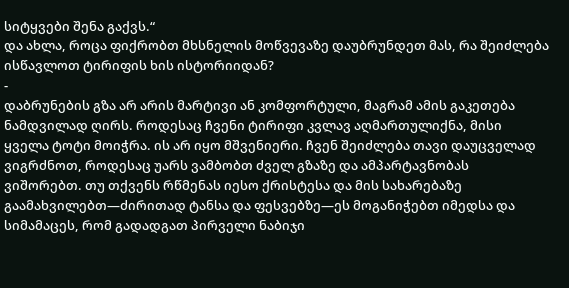სიტყვები შენა გაქვს.“
და ახლა, როცა ფიქრობთ მხსნელის მოწვევაზე დაუბრუნდეთ მას, რა შეიძლება ისწავლოთ ტირიფის ხის ისტორიიდან?
-
დაბრუნების გზა არ არის მარტივი ან კომფორტული, მაგრამ ამის გაკეთება ნამდვილად ღირს. როდესაც ჩვენი ტირიფი კვლავ აღმართულიქნა, მისი ყველა ტოტი მოიჭრა. ის არ იყო მშვენიერი. ჩვენ შეიძლება თავი დაუცველად ვიგრძნოთ, როდესაც უარს ვამბობთ ძველ გზაზე და ამპარტავნობას ვიშორებთ. თუ თქვენს რწმენას იესო ქრისტესა და მის სახარებაზე გაამახვილებთ—ძირითად ტანსა და ფესვებზე—ეს მოგანიჭებთ იმედსა და სიმამაცეს, რომ გადადგათ პირველი ნაბიჯი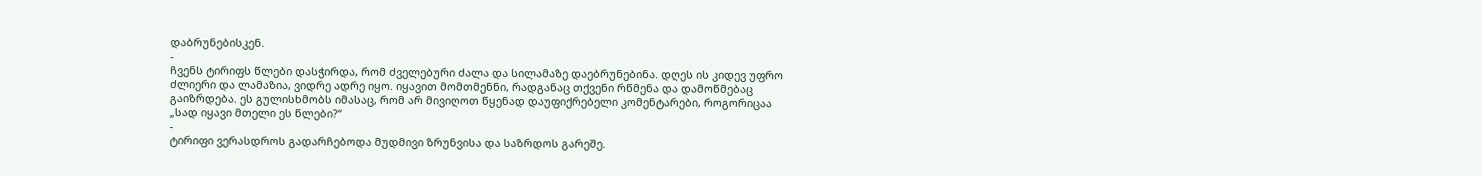დაბრუნებისკენ.
-
ჩვენს ტირიფს წლები დასჭირდა, რომ ძველებური ძალა და სილამაზე დაებრუნებინა. დღეს ის კიდევ უფრო ძლიერი და ლამაზია, ვიდრე ადრე იყო. იყავით მომთმენნი, რადგანაც თქვენი რწმენა და დამოწმებაც გაიზრდება. ეს გულისხმობს იმასაც, რომ არ მივიღოთ წყენად დაუფიქრებელი კომენტარები, როგორიცაა „სად იყავი მთელი ეს წლები?“
-
ტირიფი ვერასდროს გადარჩებოდა მუდმივი ზრუნვისა და საზრდოს გარეშე.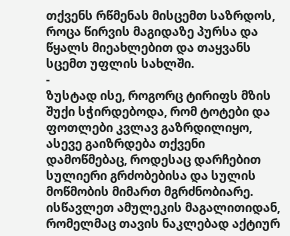თქვენს რწმენას მისცემთ საზრდოს, როცა წირვის მაგიდაზე პურსა და წყალს მიეახლებით და თაყვანს სცემთ უფლის სახლში.
-
ზუსტად ისე, როგორც ტირიფს მზის შუქი სჭირდებოდა, რომ ტოტები და ფოთლები კვლავ გაზრდილიყო, ასევე გაიზრდება თქვენი დამოწმებაც, როდესაც დარჩებით სულიერი გრძობებისა და სულის მოწმობის მიმართ მგრძნობიარე. ისწავლეთ ამულეკის მაგალითიდან, რომელმაც თავის ნაკლებად აქტიურ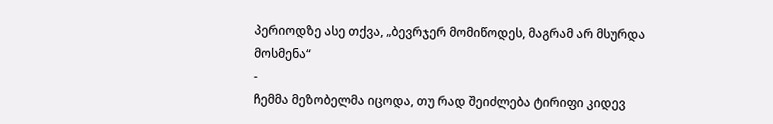პერიოდზე ასე თქვა, „ბევრჯერ მომიწოდეს, მაგრამ არ მსურდა მოსმენა“
-
ჩემმა მეზობელმა იცოდა, თუ რად შეიძლება ტირიფი კიდევ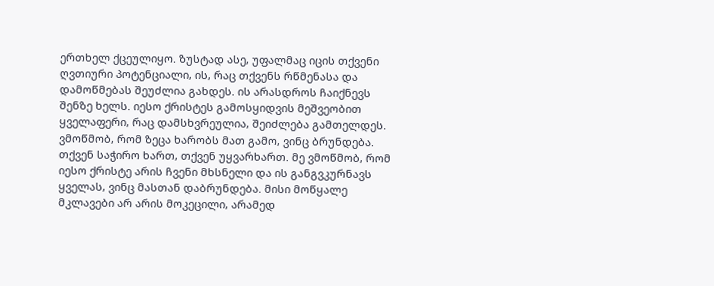ერთხელ ქცეულიყო. ზუსტად ასე, უფალმაც იცის თქვენი ღვთიური პოტენციალი, ის, რაც თქვენს რწმენასა და დამოწმებას შეუძლია გახდეს. ის არასდროს ჩაიქნევს შენზე ხელს. იესო ქრისტეს გამოსყიდვის მეშვეობით ყველაფერი, რაც დამსხვრეულია, შეიძლება გამთელდეს.
ვმოწმობ, რომ ზეცა ხარობს მათ გამო, ვინც ბრუნდება. თქვენ საჭირო ხართ, თქვენ უყვარხართ. მე ვმოწმობ, რომ იესო ქრისტე არის ჩვენი მხსნელი და ის განგვკურნავს ყველას, ვინც მასთან დაბრუნდება. მისი მოწყალე მკლავები არ არის მოკეცილი, არამედ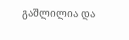გაშლილია და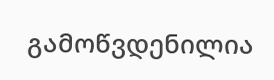გამოწვდენილია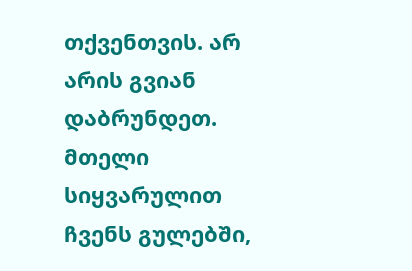თქვენთვის. არ არის გვიან დაბრუნდეთ. მთელი სიყვარულით ჩვენს გულებში,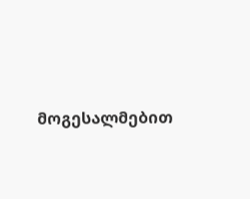მოგესალმებით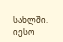სახლში. იესო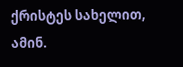ქრისტეს სახელით, ამინ.